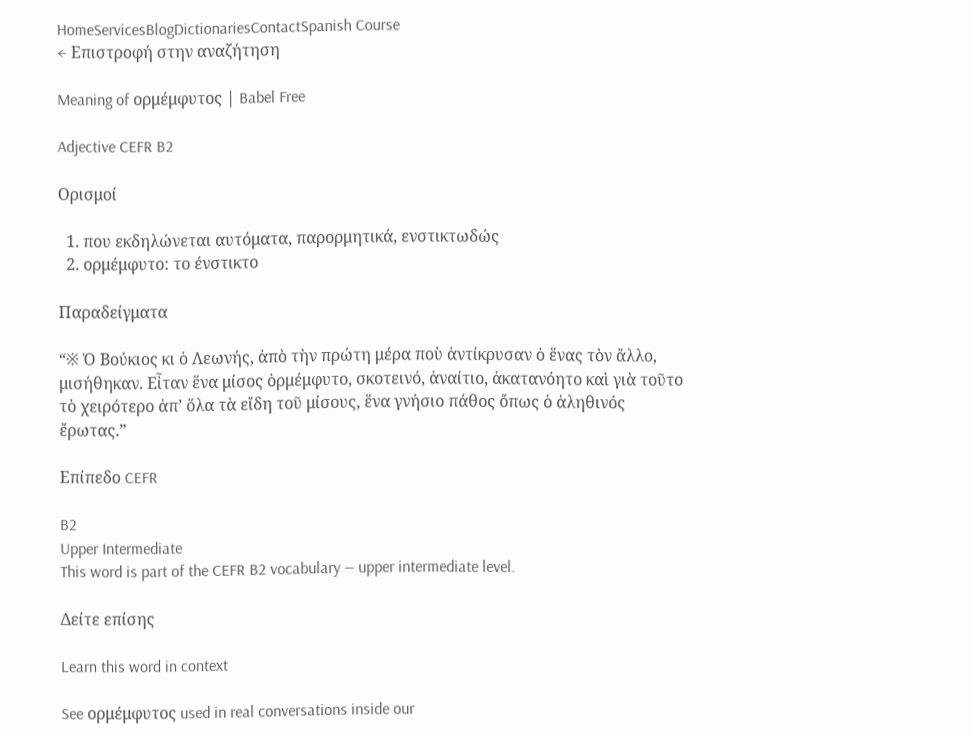HomeServicesBlogDictionariesContactSpanish Course
← Επιστροφή στην αναζήτηση

Meaning of ορμέμφυτος | Babel Free

Adjective CEFR B2

Ορισμοί

  1. που εκδηλώνεται αυτόματα, παρορμητικά, ενστικτωδώς
  2. ορμέμφυτο: το ένστικτο

Παραδείγματα

“※ Ὁ Βούκιος κι ὁ Λεωνής, ἀπὸ τὴν πρώτη μέρα ποὺ ἀντίκρυσαν ὁ ἕνας τὸν ἄλλο, μισήθηκαν. Εἶταν ἕνα μίσος ὁρμέμφυτο, σκοτεινό, ἀναίτιο, ἀκατανόητο καὶ γιὰ τοῦτο τὸ χειρότερο ἀπ’ ὅλα τὰ εἴδη τοῦ μίσους, ἕνα γνήσιο πάθος ὄπως ὁ ἀληθινός ἔρωτας.”

Επίπεδο CEFR

B2
Upper Intermediate
This word is part of the CEFR B2 vocabulary — upper intermediate level.

Δείτε επίσης

Learn this word in context

See ορμέμφυτος used in real conversations inside our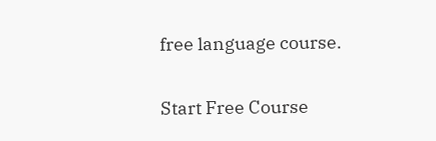free language course.

Start Free Course